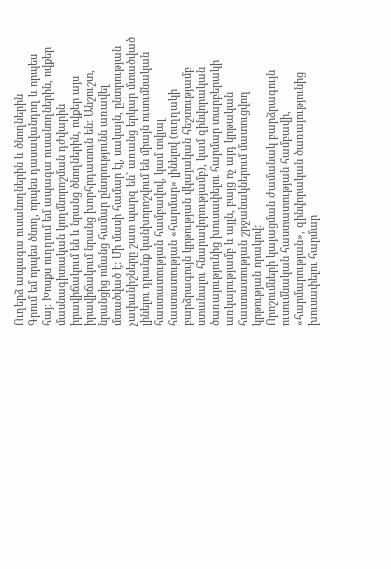Ուղերձ ապագա ուսանողներին և ծնողներին
Գրում եմ որպես ծնող, որպես դասավանդող և որպես հայ: Խոսքս ուղղում եմ ապագա ուսանողներին, ովքեր մասնագիտական կողմնորոշման դժվարին իրավիճակում են և նրանց ծնողներին, ովքեր այս իրավիճակում նրանց խորհրդատուն են: Անշուշտ, նրանցից ոմանց համար ընտրությունն առավել մտածված է: Մի մասի համար էլ, սակայն, ընտրության չափանիշները շատ պարզ են` առանց երկար մտածված լինելու դրանք կանխորոշվում են միայն ուսումնական հաստատության համբավով, կամ տվյալ հաստատության «հարմար» լինելով (ուղղակի բարձրագույն կրթության վկայական հեշտությամբ ստանալու հնարավորությամբ), կամ զինվորական ծառայությունից խուսափելու հարմար տարբերակի առկայությամբ և այլն, բայց ոչ այդ կրթական հաստատության շրջանակներում մատուցվող կրթության որակով:
Որոշումների կայացման ժամանակ բարձրագույն ուսումնական հաստատության համբավի, «հարմարության», զինվորական ծառայությունից խուսափելու հարմար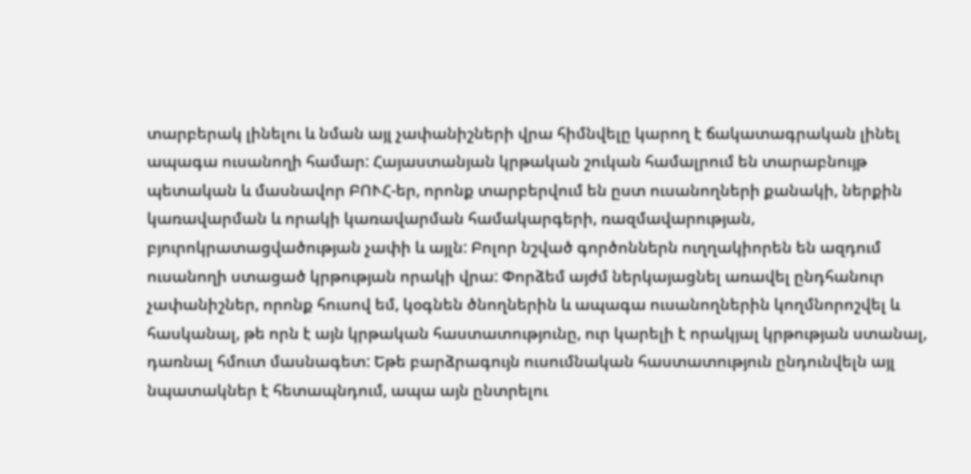տարբերակ լինելու և նման այլ չափանիշների վրա հիմնվելը կարող է ճակատագրական լինել ապագա ուսանողի համար: Հայաստանյան կրթական շուկան համալրում են տարաբնույթ պետական և մասնավոր ԲՈՒՀ-եր, որոնք տարբերվում են ըստ ուսանողների քանակի, ներքին կառավարման և որակի կառավարման համակարգերի, ռազմավարության, բյուրոկրատացվածության չափի և այլն: Բոլոր նշված գործոններն ուղղակիորեն են ազդում ուսանողի ստացած կրթության որակի վրա: Փորձեմ այժմ ներկայացնել առավել ընդհանուր չափանիշներ, որոնք հուսով եմ, կօգնեն ծնողներին և ապագա ուսանողներին կողմնորոշվել և հասկանալ, թե որն է այն կրթական հաստատությունը, ուր կարելի է որակյալ կրթության ստանալ, դառնալ հմուտ մասնագետ: Եթե բարձրագույն ուսումնական հաստատություն ընդունվելն այլ նպատակներ է հետապնդում, ապա այն ընտրելու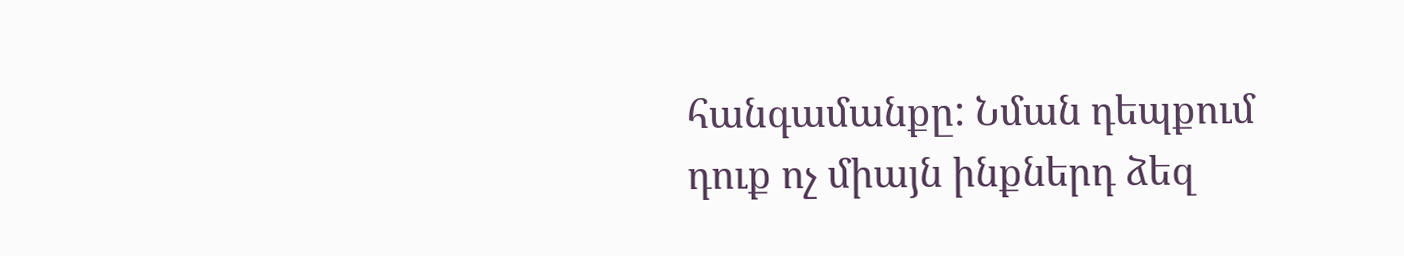հանգամանքը: Նման դեպքում դուք ոչ միայն ինքներդ ձեզ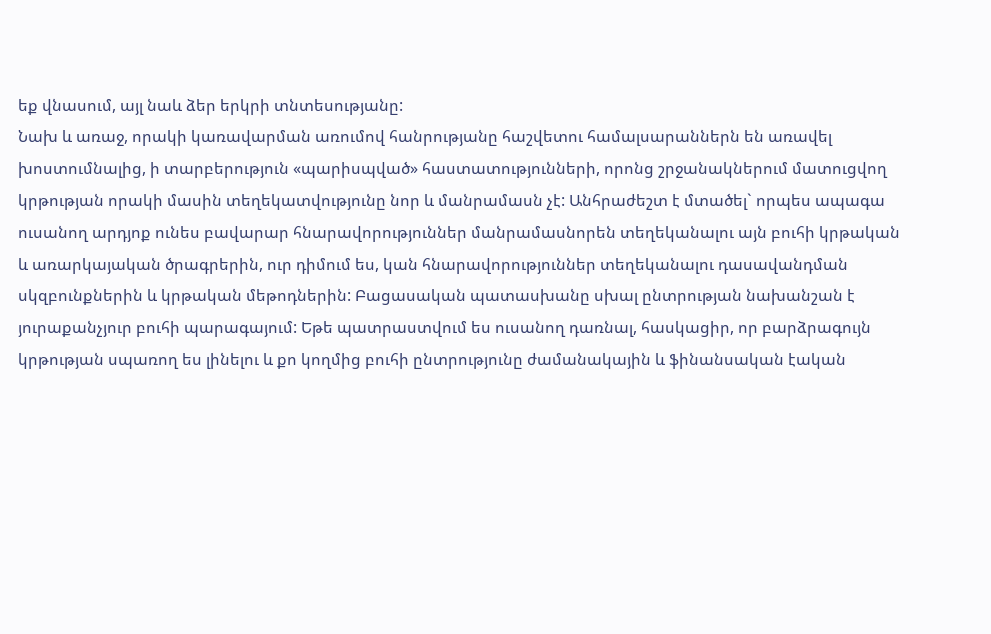եք վնասում, այլ նաև ձեր երկրի տնտեսությանը:
Նախ և առաջ, որակի կառավարման առումով հանրությանը հաշվետու համալսարաններն են առավել խոստումնալից, ի տարբերություն «պարիսպված» հաստատությունների, որոնց շրջանակներում մատուցվող կրթության որակի մասին տեղեկատվությունը նոր և մանրամասն չէ: Անհրաժեշտ է մտածել` որպես ապագա ուսանող արդյոք ունես բավարար հնարավորություններ մանրամասնորեն տեղեկանալու այն բուհի կրթական և առարկայական ծրագրերին, ուր դիմում ես, կան հնարավորություններ տեղեկանալու դասավանդման սկզբունքներին և կրթական մեթոդներին: Բացասական պատասխանը սխալ ընտրության նախանշան է յուրաքանչյուր բուհի պարագայում: Եթե պատրաստվում ես ուսանող դառնալ, հասկացիր, որ բարձրագույն կրթության սպառող ես լինելու և քո կողմից բուհի ընտրությունը ժամանակային և ֆինանսական էական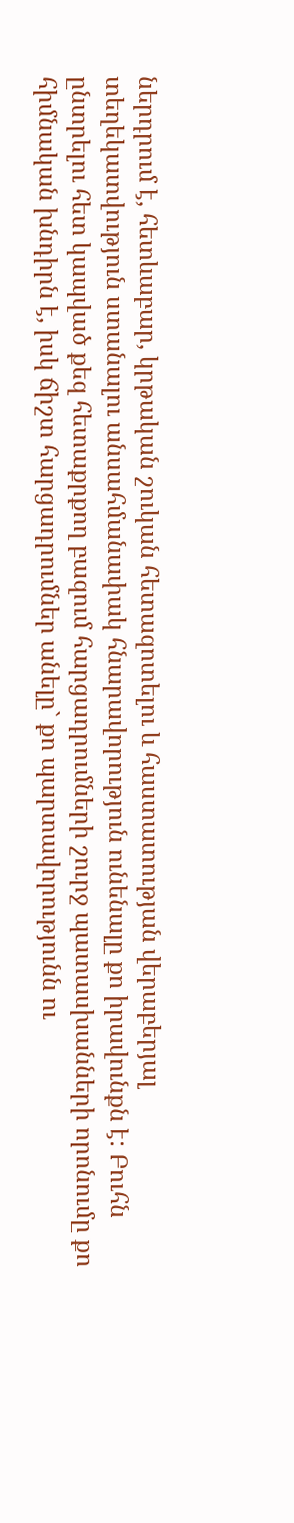ներդրում է, հետևաբար, կրթական շուկան հետազոտելու և հաստատության վերաբերյալ տեղեկատվություն ստանալու անսահմանափակ հնարավորություն ունենալը քո իրավունքն է: Բուհն ընտրելու հետ կապված քեզ հետաքրքող բազում հարցադրումների շուրջ պատասխանների որոնումը քո հիմնական խնդիրն է, իսկ ճիշտ հարցադրումներ անելը` քո պարտավորությունն ու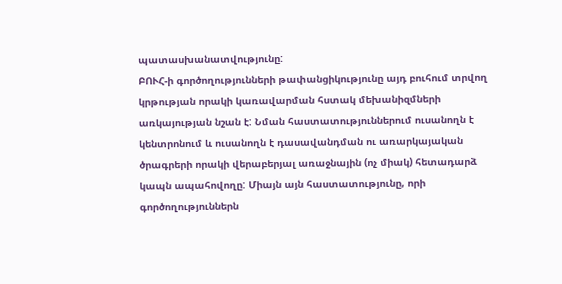պատասխանատվությունը:
ԲՈՒՀ-ի գործողությունների թափանցիկությունը այդ բուհում տրվող կրթության որակի կառավարման հստակ մեխանիզմների առկայության նշան է: Նման հաստատություններում ուսանողն է կենտրոնում և ուսանողն է դասավանդման ու առարկայական ծրագրերի որակի վերաբերյալ առաջնային (ոչ միակ) հետադարձ կապն ապահովողը: Միայն այն հաստատությունը, որի գործողություններն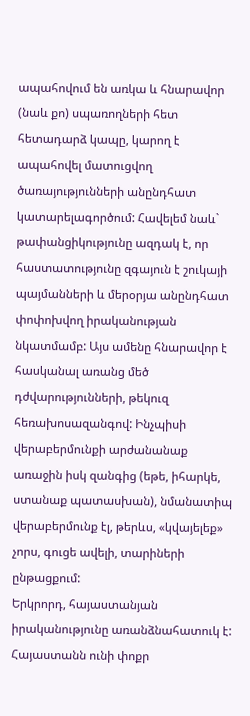ապահովում են առկա և հնարավոր (նաև քո) սպառողների հետ հետադարձ կապը, կարող է ապահովել մատուցվող ծառայությունների անընդհատ կատարելագործում: Հավելեմ նաև` թափանցիկությունը ազդակ է, որ հաստատությունը զգայուն է շուկայի պայմանների և մերօրյա անընդհատ փոփոխվող իրականության նկատմամբ: Այս ամենը հնարավոր է հասկանալ առանց մեծ դժվարությունների, թեկուզ հեռախոսազանգով: Ինչպիսի վերաբերմունքի արժանանաք առաջին իսկ զանգից (եթե, իհարկե, ստանաք պատասխան), նմանատիպ վերաբերմունք էլ, թերևս, «կվայելեք» չորս, գուցե ավելի, տարիների ընթացքում:
Երկրորդ, հայաստանյան իրականությունը առանձնահատուկ է: Հայաստանն ունի փոքր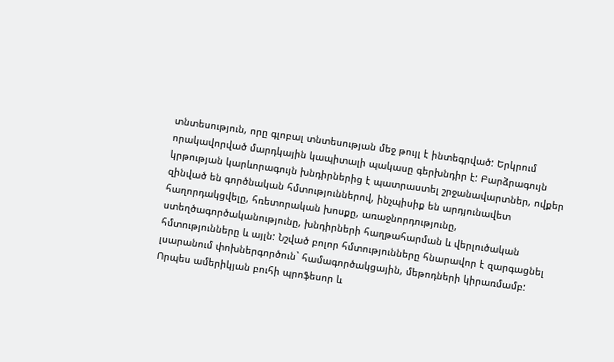տնտեսություն, որը գլոբալ տնտեսության մեջ թույլ է ինտեգրված: Երկրում որակավորված մարդկային կապիտալի պակասը գերխնդիր է: Բարձրագույն կրթության կարևորագույն խնդիրներից է պատրաստել շրջանավարտներ, ովքեր զինված են գործնական հմտություններով, ինչպիսիք են արդյունավետ հաղորդակցվելը, հռետորական խոսքը, առաջնորդությունը, ստեղծագործականությունը, խնդիրների հաղթահարման և վերլուծական հմտությունները և այլն: Նշված բոլոր հմտությունները հնարավոր է զարգացնել լսարանում փոխներգործուն` համագործակցային, մեթոդների կիրառմամբ: Որպես ամերիկյան բուհի պրոֆեսոր և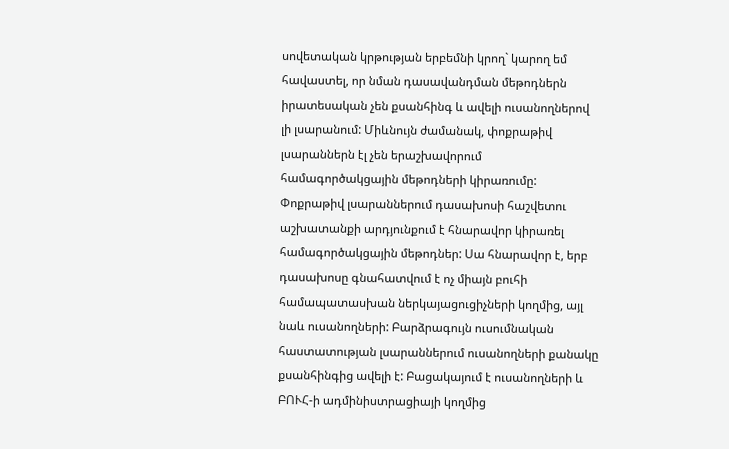սովետական կրթության երբեմնի կրող` կարող եմ հավաստել, որ նման դասավանդման մեթոդներն իրատեսական չեն քսանհինգ և ավելի ուսանողներով լի լսարանում: Միևնույն ժամանակ, փոքրաթիվ լսարաններն էլ չեն երաշխավորում համագործակցային մեթոդների կիրառումը: Փոքրաթիվ լսարաններում դասախոսի հաշվետու աշխատանքի արդյունքում է հնարավոր կիրառել համագործակցային մեթոդներ: Սա հնարավոր է, երբ դասախոսը գնահատվում է ոչ միայն բուհի համապատասխան ներկայացուցիչների կողմից, այլ նաև ուսանողների: Բարձրագույն ուսումնական հաստատության լսարաններում ուսանողների քանակը քսանհինգից ավելի է: Բացակայում է ուսանողների և ԲՈՒՀ-ի ադմինիստրացիայի կողմից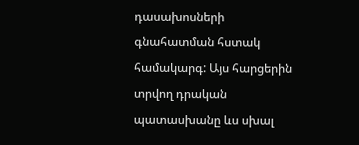դասախոսների գնահատման հստակ համակարգ: Այս հարցերին տրվող դրական պատասխանը ևս սխալ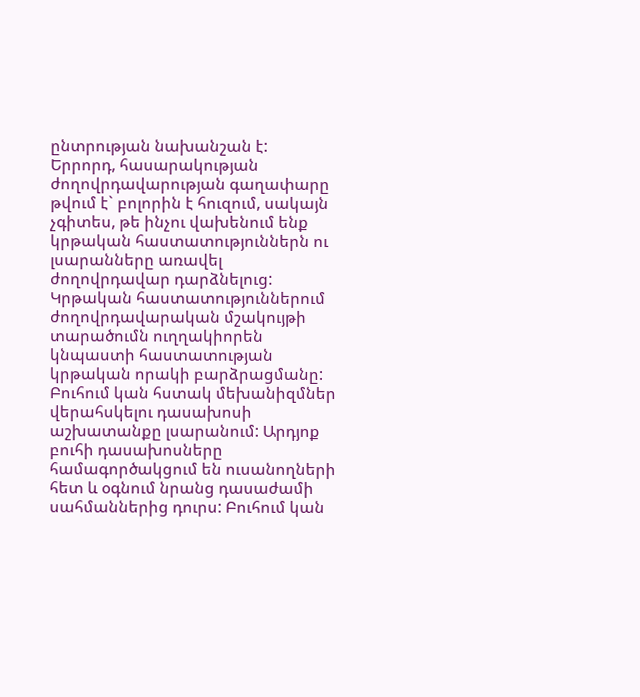ընտրության նախանշան է:
Երրորդ, հասարակության ժողովրդավարության գաղափարը թվում է` բոլորին է հուզում, սակայն չգիտես, թե ինչու վախենում ենք կրթական հաստատություններն ու լսարանները առավել ժողովրդավար դարձնելուց: Կրթական հաստատություններում ժողովրդավարական մշակույթի տարածումն ուղղակիորեն կնպաստի հաստատության կրթական որակի բարձրացմանը: Բուհում կան հստակ մեխանիզմներ վերահսկելու դասախոսի աշխատանքը լսարանում: Արդյոք բուհի դասախոսները համագործակցում են ուսանողների հետ և օգնում նրանց դասաժամի սահմաններից դուրս: Բուհում կան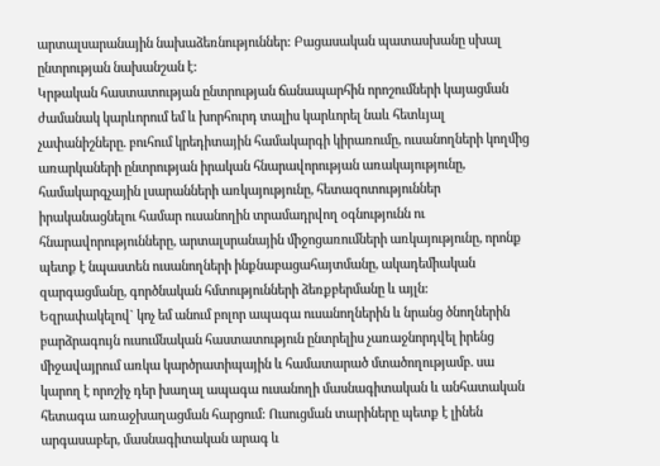արտալսարանային նախաձեռնություններ: Բացասական պատասխանը սխալ ընտրության նախանշան է:
Կրթական հաստատության ընտրության ճանապարհին որոշումների կայացման ժամանակ կարևորում եմ և խորհուրդ տալիս կարևորել նաև հետևյալ չափանիշները. բուհում կրեդիտային համակարգի կիրառումը, ուսանողների կողմից առարկաների ընտրության իրական հնարավորության առակայությունը, համակարգչային լսարանների առկայությունը, հետազոտություններ իրականացնելու համար ուսանողին տրամադրվող օգնությունն ու հնարավորությունները, արտալսրանային միջոցառումների առկայությունը, որոնք պետք է նպաստեն ուսանողների ինքնաբացահայտմանը, ակադեմիական զարգացմանը, գործնական հմտությունների ձեռքբերմանը և այլն:
Եզրափակելով` կոչ եմ անում բոլոր ապագա ուսանողներին և նրանց ծնողներին բարձրագույն ուսումնական հաստատություն ընտրելիս չառաջնորդվել իրենց միջավայրում առկա կարծրատիպային և համատարած մտածողությամբ. սա կարող է որոշիչ դեր խաղալ ապագա ուսանողի մասնագիտական և անհատական հետագա առաջխաղացման հարցում: Ուսուցման տարիները պետք է լինեն արգասաբեր, մասնագիտական արագ և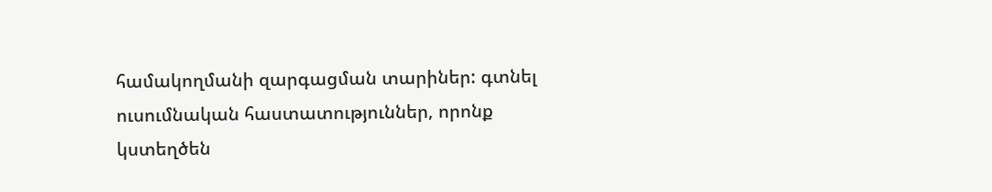համակողմանի զարգացման տարիներ: գտնել ուսումնական հաստատություններ, որոնք կստեղծեն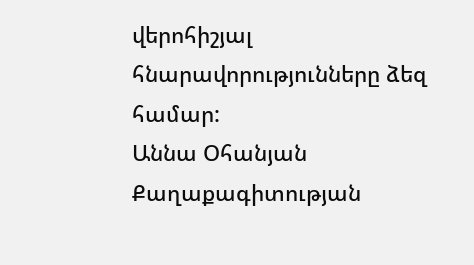վերոհիշյալ հնարավորությունները ձեզ համար:
Աննա Օհանյան
Քաղաքագիտության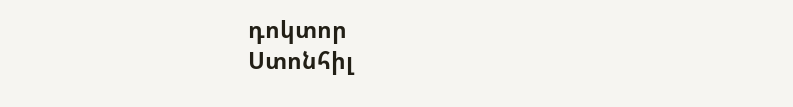դոկտոր
Ստոնհիլ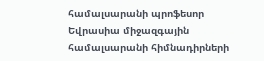համալսարանի պրոֆեսոր
Եվրասիա միջազգային համալսարանի հիմնադիրների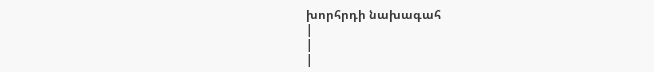խորհրդի նախագահ
|
|
|